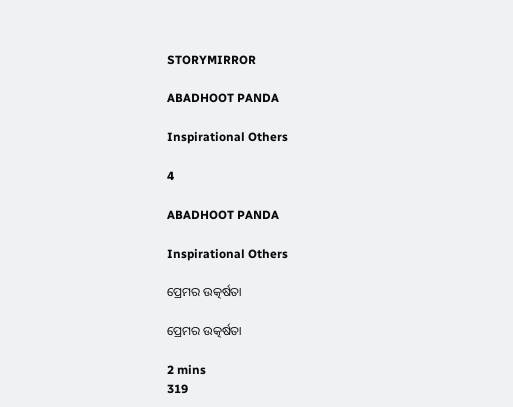STORYMIRROR

ABADHOOT PANDA

Inspirational Others

4

ABADHOOT PANDA

Inspirational Others

ପ୍ରେମର ଉତ୍କର୍ଷତା

ପ୍ରେମର ଉତ୍କର୍ଷତା

2 mins
319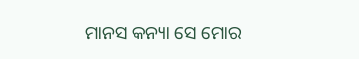ମାନସ କନ୍ୟା ସେ ମୋର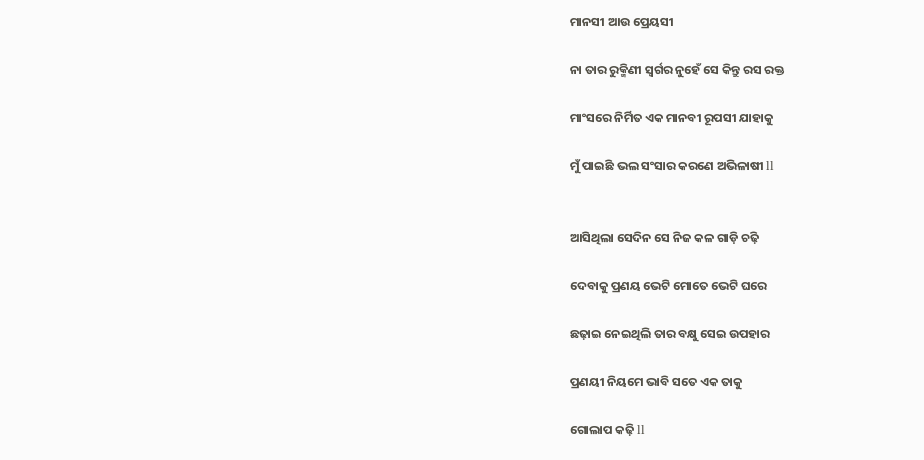ମାନସୀ ଆଉ ପ୍ରେୟସୀ

ନା ତାର ରୁକ୍ମିଣୀ ସ୍ୱର୍ଗର ନୁହେଁ ସେ କିନ୍ତୁ ରସ ରକ୍ତ

ମାଂସରେ ନିର୍ମିତ ଏକ ମାନବୀ ରୂପସୀ ଯାହାକୁ

ମୁଁ ପାଇଛି ଭଲ ସଂସାର କରଣେ ଅଭିଳାଷୀ ll


ଆସିଥିଲା ସେଦିନ ସେ ନିଜ କଳ ଗାଡ଼ି ଚଢ଼ି

ଦେବାକୁ ପ୍ରଣୟ ଭେଟି ମୋତେ ଭେଟି ଘରେ

ଛଢ଼ାଇ ନେଇଥିଲି ତାର ବକ୍ଷୁ ସେଇ ଉପହାର

ପ୍ରଣୟୀ ନିୟମେ ଭାବି ସତେ ଏକ ତାକୁ

ଗୋଲାପ କଢ଼ି ll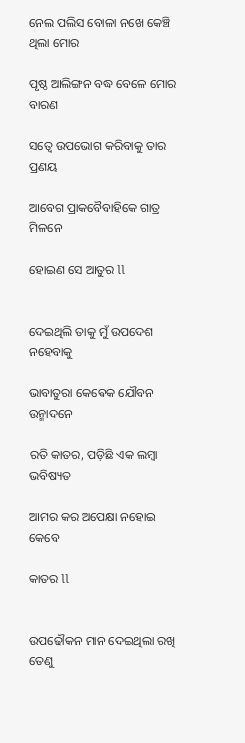ନେଲ ପଲିସ ବୋଳା ନଖେ କେଞ୍ଚି ଥିଲା ମୋର

ପୃଷ୍ଠ ଆଲିଙ୍ଗନ ବଦ୍ଧ ବେଳେ ମୋର ବାରଣ

ସତ୍ୱେ ଉପଭୋଗ କରିବାକୁ ତାର ପ୍ରଣୟ

ଆବେଗ ପ୍ରାକବୈବାହିକେ ଗାତ୍ର ମିଳନେ

ହୋଇଣ ସେ ଆତୁର ll


ଦେଇଥିଲି ତାକୁ ମୁଁ ଉପଦେଶ ନହେବାକୁ

ଭାବାତୁରା କେଵେକ ଯୌବନ ଉନ୍ମାଦନେ

ରତି କାତର, ପଡ଼ିଛି ଏକ ଲମ୍ବା ଭବିଷ୍ୟତ

ଆମର କର ଅପେକ୍ଷା ନହୋଇ କେବେ

କାତର ll


ଉପଢୌକନ ମାନ ଦେଇଥିଲା ରଖି ତେଣୁ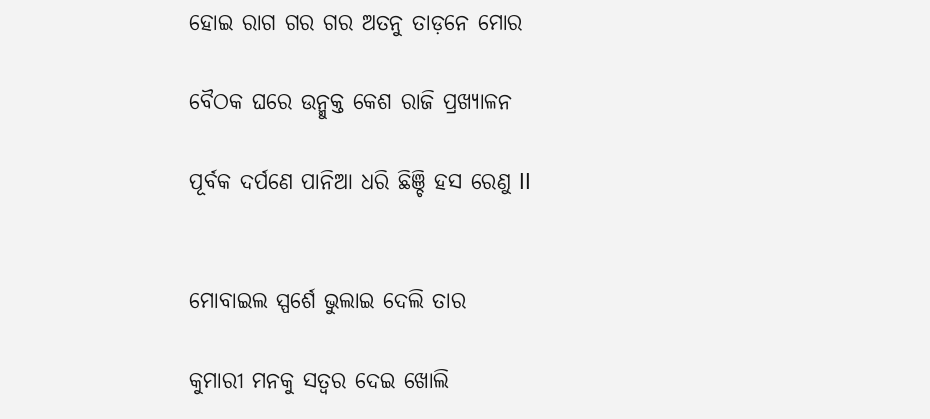ହୋଇ ରାଗ ଗର ଗର ଅତନୁ ତାଡ଼ନେ ମୋର

ବୈଠକ ଘରେ ଉନ୍ମୁକ୍ତ କେଶ ରାଜି ପ୍ରଖ୍ୟାଳନ

ପୂର୍ବକ ଦର୍ପଣେ ପାନିଆ ଧରି ଛିଞ୍ଚି ହସ ରେଣୁ ll


ମୋବାଇଲ ସ୍ପର୍ଶେ ଭୁଲାଇ ଦେଲି ତାର

କୁମାରୀ ମନକୁ ସତ୍ୱର ଦେଇ ଖୋଲି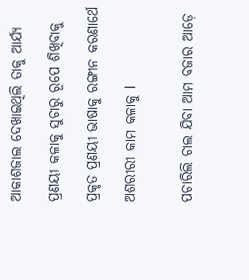ଆକାଶଜାଲ ଦେଖାଇଥିଲି ତାକୁ ଆର୍ଯ୍ୟ

ପ୍ରଣୟୀ କଳାକୁ ସୁଚାରୁ ରୂପେ ଶିଖିବାକୁ

ପ୍ରକୃତ ପ୍ରଣୟୀ ଭାଷାକୁ ରଙ୍ଗୀନ କରଣାର୍ଥେ

ଅଶରୀରୀ କାମ କଳାକୁ l


ପଚାରିଲି ଚାଲ ଯିବା ଆମ ବଜାର ଆଡ଼େ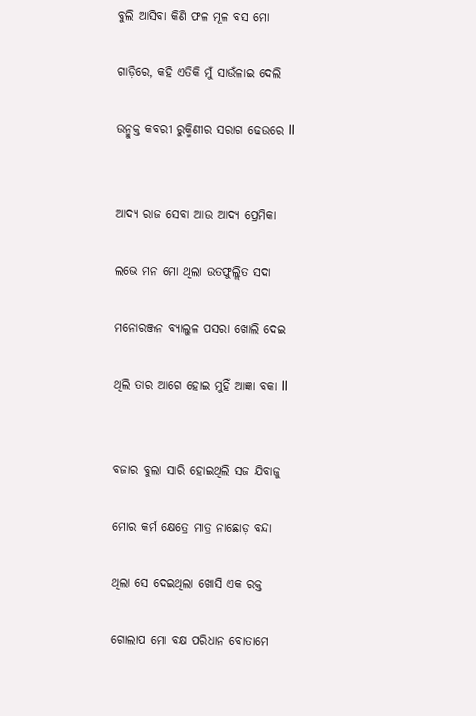ବୁଲି ଆସିବା କିଣି ଫଳ ମୂଳ ବସ ମୋ

ଗାଡ଼ିରେ, କହି ଏତିକି ମୁଁ ସାଉଁଳାଇ ଦେଲି

ଉନ୍ମୁକ୍ତ କବରୀ ରୁକ୍ମିଣୀର ସରାଗ ଢେଉରେ ll


ଆଦ୍ୟ ରାଜ ସେବା ଆଉ ଆଦ୍ୟ ପ୍ରେମିକା

ଲଭେ ମନ ମୋ ଥିଲା ଉତଫୁଲ୍ଲିତ ସଦା

ମନୋରଞ୍ଜନ ବ୍ୟାଲୁଳ ପସରା ଖୋଲି ଦେଇ

ଥିଲି ତାର ଆଗେ ହୋଇ ମୁହିଁ ଆଜ୍ଞା ବକା ll


ବଜାର ବୁଲା ସାରି ହୋଇଥିଲି ସଜ ଯିବାଜୁ

ମୋର କର୍ମ କ୍ଷେତ୍ରେ ମାତ୍ର ନାଛୋଡ଼ ବନ୍ଦା

ଥିଲା ସେ ଦେଇଥିଲା ଖୋସି ଏକ ରକ୍ତ

ଗୋଲାପ ମୋ ବକ୍ଷ ପରିଧାନ ବୋତାମେ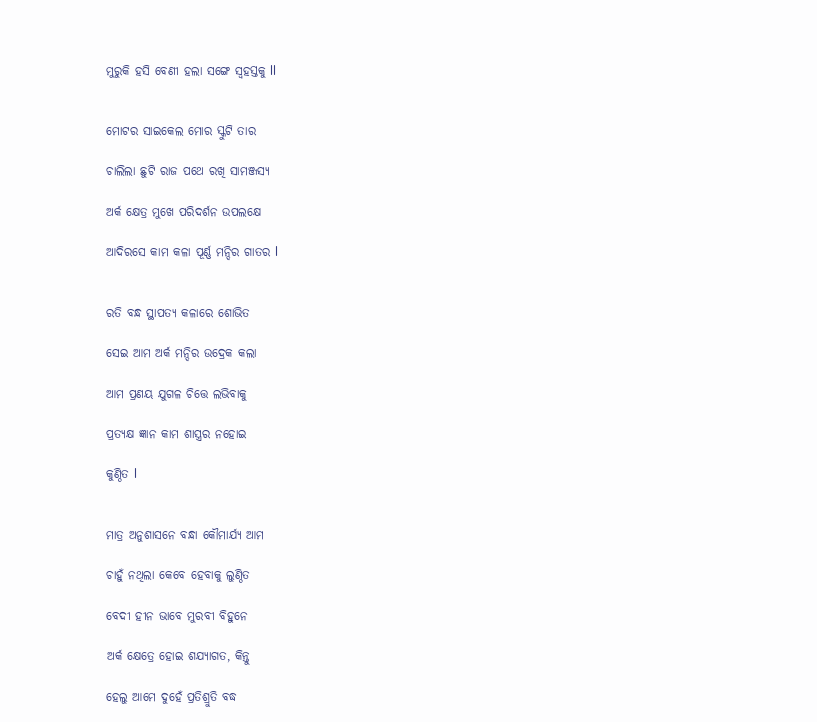ମୁରୁକି ହସି ବେଣୀ ହଲା ସଙ୍ଗେ ସ୍ଵହସ୍ତକୁ ll


ମୋଟର ସାଇକେଲ ମୋର ସ୍କୁଟି ତାର

ଚାଲିଲା ଛୁଟି ରାଜ ପଥେ ରଖି ସାମଞ୍ଜସ୍ୟ

ଅର୍କ କ୍ଷେତ୍ର ମୁଖେ ପରିଦର୍ଶନ ଉପଲକ୍ଷେ

ଆଦିରସେ କାମ କଳା ପୂର୍ଣ୍ଣ ମନ୍ଦିର ଗାତର l


ରତି ବନ୍ଧ ସ୍ଥାପତ୍ୟ କଳାରେ ଶୋଭିତ

ସେଇ ଆମ ଅର୍କ ମନ୍ଦିର ଉଦ୍ରେକ କଲା

ଆମ ପ୍ରଣୟ ଯୁଗଳ ଚିତ୍ତେ ଲଭିବାକୁ

ପ୍ରତ୍ୟକ୍ଷ ଜ୍ଞାନ କାମ ଶାସ୍ତ୍ରର ନହୋଇ

କୁଣ୍ଠିତ l


ମାତ୍ର ଅନୁଶାସନେ ବନ୍ଧା କୌମାର୍ଯ୍ୟ ଆମ

ଚାହୁଁ ନଥିଲା କେବେ ହେବାକୁ ଲୁଣ୍ଠିତ

ବେଦୀ ହୀନ ଭାବେ ମୁରବୀ ବିହୁନେ

ଅର୍କ କ୍ଷେତ୍ରେ ହୋଇ ଶଯ୍ୟାଗତ, କିନ୍ତୁ

ହେଲୁ ଆମେ ଦୁହେଁ ପ୍ରତିଶ୍ରୁତି ବଦ୍ଧ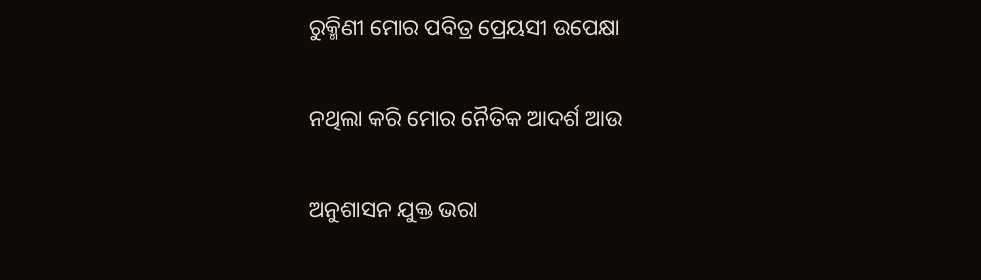ରୁକ୍ମିଣୀ ମୋର ପବିତ୍ର ପ୍ରେୟସୀ ଉପେକ୍ଷା

ନଥିଲା କରି ମୋର ନୈତିକ ଆଦର୍ଶ ଆଉ

ଅନୁଶାସନ ଯୁକ୍ତ ଭରା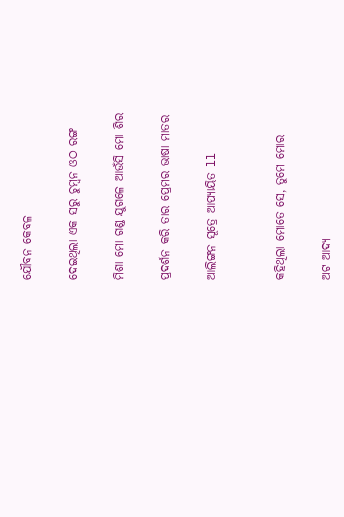ଯୌବନ କେବଳ

ଦେଇଥିଲା ଏକ ସରୁ ଚୁମ୍ବନ ଓଠ ରଙ୍ଗ

ମିଶା ମୋ ଗଣ୍ଡ ଯୁଗଳେ ଆଉଁସି ମୋ ଶିର

ପ୍ରଦର୍ଶନ କରି ତାର ପ୍ରେମର ଭାଷା ମାତର

ଆଲିଙ୍ଗନ ସୂତ୍ରେ ଆପ୍ୟାୟିତ ll


କହିଥିଲା ମୋତେ ସେ, ତୁମେ ମୋର

ଅଟ ଆଦ୍ୟ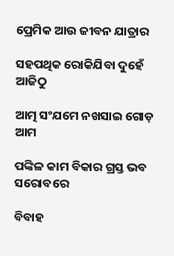ପ୍ରେମିକ ଆଉ ଜୀବନ ଯାତ୍ରାର

ସହପଥିକ ରୋକିଯିବା ଦୁହେଁ ଆଜିଠୁ

ଆତ୍ମ ସଂଯମେ ନଖସାଇ ଗୋଡ଼ ଆମ

ପଙ୍କିଳ କାମ ବିକାର ଗ୍ରସ୍ତ ଭବ ସରୋବରେ

ବିବାହ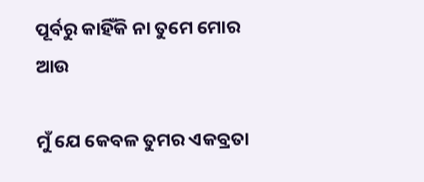ପୂର୍ବରୁ କାହିଁକି ନା ତୁମେ ମୋର ଆଉ

ମୁଁ ଯେ କେବଳ ତୁମର ଏକବ୍ରତା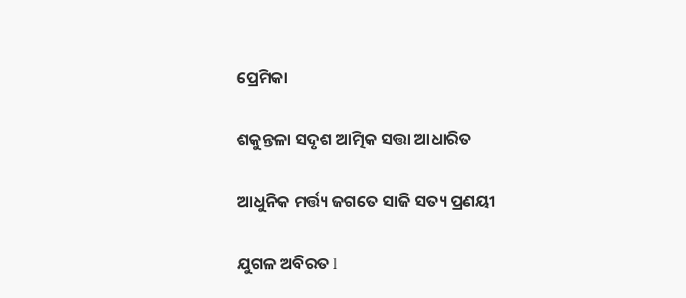ପ୍ରେମିକା

ଶକୁନ୍ତଳା ସଦୃଶ ଆତ୍ମିକ ସତ୍ତା ଆଧାରିତ

ଆଧୁନିକ ମର୍ତ୍ତ୍ୟ ଜଗତେ ସାଜି ସତ୍ୟ ପ୍ରଣୟୀ

ଯୁଗଳ ଅବିରତ l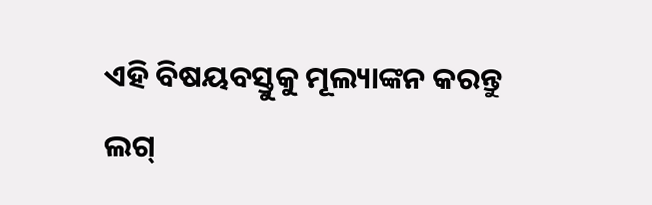ଏହି ବିଷୟବସ୍ତୁକୁ ମୂଲ୍ୟାଙ୍କନ କରନ୍ତୁ
ଲଗ୍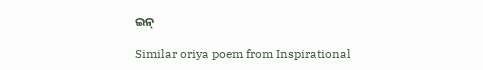ଇନ୍

Similar oriya poem from Inspirational